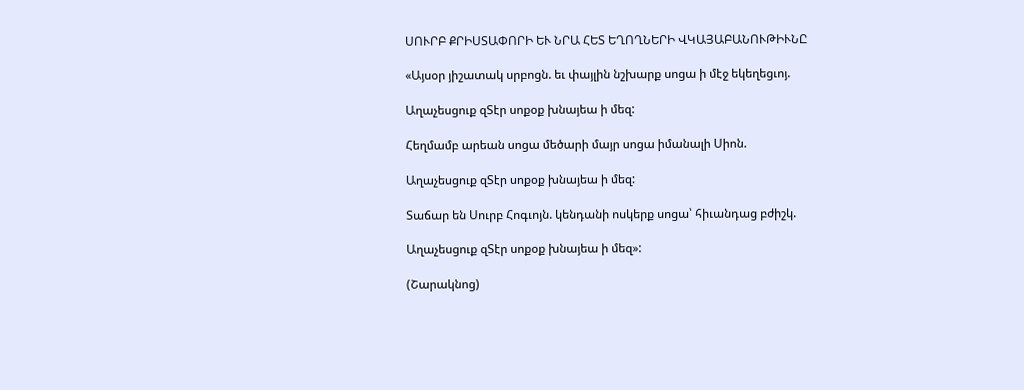ՍՈՒՐԲ ՔՐԻՍՏԱՓՈՐԻ ԵՒ ՆՐԱ ՀԵՏ ԵՂՈՂՆԵՐԻ ՎԿԱՅԱԲԱՆՈՒԹԻՒՆԸ

«Այսօր յիշատակ սրբոցն. եւ փայլին նշխարք սոցա ի մէջ եկեղեցւոյ.

Աղաչեսցուք զՏէր սոքօք խնայեա ի մեզ:

Հեղմամբ արեան սոցա մեծարի մայր սոցա իմանալի Սիոն.

Աղաչեսցուք զՏէր սոքօք խնայեա ի մեզ:

Տաճար են Սուրբ Հոգւոյն. կենդանի ոսկերք սոցա՝ հիւանդաց բժիշկ.

Աղաչեսցուք զՏէր սոքօք խնայեա ի մեզ»:

(Շարակնոց)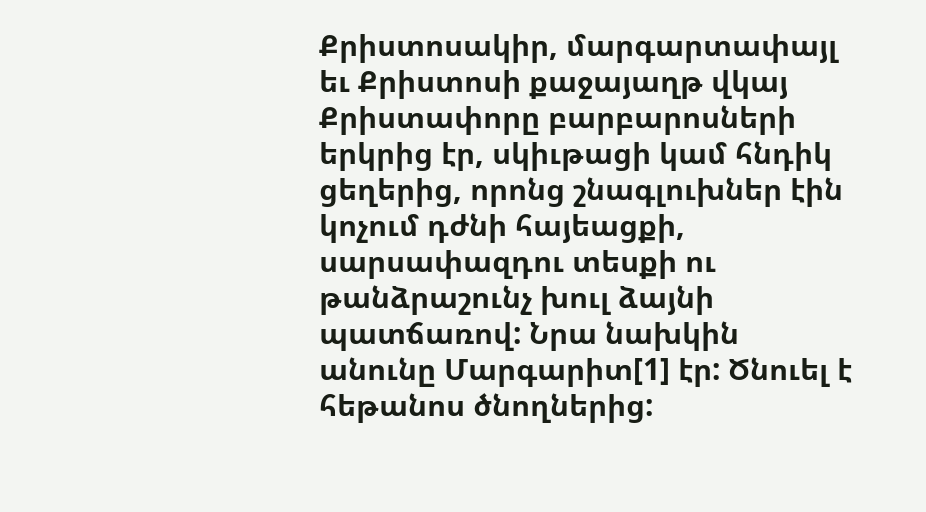Քրիստոսակիր, մարգարտափայլ եւ Քրիստոսի քաջայաղթ վկայ Քրիստափորը բարբարոսների երկրից էր, սկիւթացի կամ հնդիկ ցեղերից, որոնց շնագլուխներ էին կոչում դժնի հայեացքի, սարսափազդու տեսքի ու թանձրաշունչ խուլ ձայնի պատճառով: Նրա նախկին անունը Մարգարիտ[1] էր: Ծնուել է հեթանոս ծնողներից: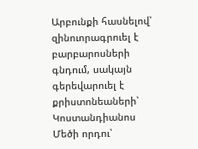Արբունքի հասնելով՝ զինուորագրուել է բարբարոսների գնդում, սակայն գերեվարուել է քրիստոնեաների՝ Կոստանդիանոս Մեծի որդու՝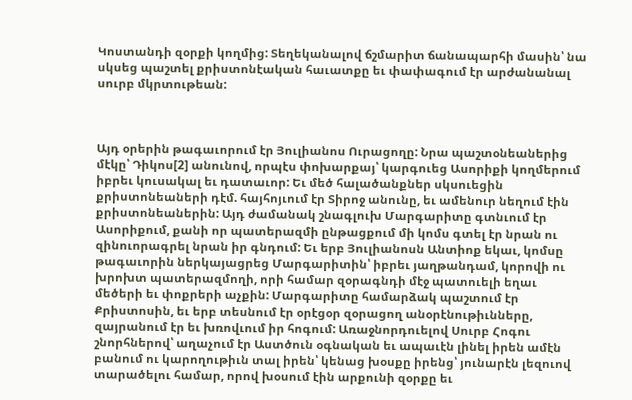Կոստանդի զօրքի կողմից: Տեղեկանալով ճշմարիտ ճանապարհի մասին՝ նա սկսեց պաշտել քրիստոնէական հաւատքը եւ փափագում էր արժանանալ սուրբ մկրտութեան:



Այդ օրերին թագաւորում էր Յուլիանոս Ուրացողը: Նրա պաշտօնեաներից մէկը՝ Դիկոս[2] անունով, որպէս փոխարքայ՝ կարգուեց Ասորիքի կողմերում իբրեւ կուսակալ եւ դատաւոր: Եւ մեծ հալածանքներ սկսուեցին քրիստոնեաների դէմ. հայհոյւում էր Տիրոջ անունը, եւ ամենուր նեղում էին քրիստոնեաներին: Այդ ժամանակ շնագլուխ Մարգարիտը գտնւում էր Ասորիքում, քանի որ պատերազմի ընթացքում մի կոմս գտել էր նրան ու զինուորագրել նրան իր գնդում: Եւ երբ Յուլիանոսն Անտիոք եկաւ, կոմսը թագաւորին ներկայացրեց Մարգարիտին՝ իբրեւ յաղթանդամ, կորովի ու խրոխտ պատերազմողի, որի համար զօրագնդի մէջ պատուելի եղաւ մեծերի եւ փոքրերի աչքին: Մարգարիտը համարձակ պաշտում էր Քրիստոսին, եւ երբ տեսնում էր օրէցօր զօրացող անօրէնութիւնները, զայրանում էր եւ խռովւում իր հոգում: Առաջնորդուելով Սուրբ Հոգու շնորհներով՝ աղաչում էր Աստծուն օգնական եւ ապաւէն լինել իրեն ամէն բանում ու կարողութիւն տալ իրեն՝ կենաց խօսքը իրենց՝ յունարէն լեզուով տարածելու համար, որով խօսում էին արքունի զօրքը եւ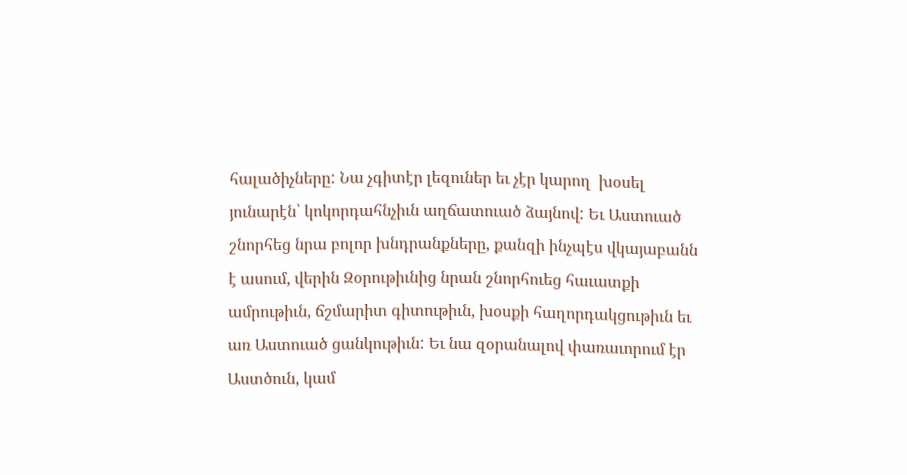հալածիչները: Նա չգիտէր լեզուներ եւ չէր կարող  խօսել յունարէն՝ կոկորդահնչիւն աղճատուած ձայնով: Եւ Աստուած շնորհեց նրա բոլոր խնդրանքները, քանզի ինչպէս վկայաբանն է ասում, վերին Զօրութիւնից նրան շնորհուեց հաւատքի ամրութիւն, ճշմարիտ գիտութիւն, խօսքի հաղորդակցութիւն եւ առ Աստուած ցանկութիւն: Եւ նա զօրանալով փառաւորում էր Աստծուն, կամ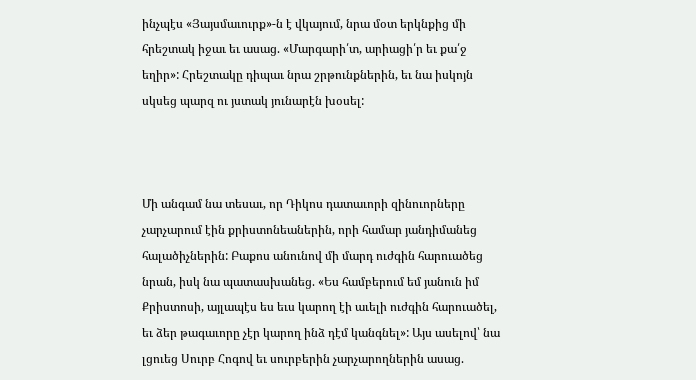ինչպէս «Յայսմաւուրք»-ն է վկայում, նրա մօտ երկնքից մի հրեշտակ իջաւ եւ ասաց. «Մարգարի՛տ, արիացի՛ր եւ քա՛ջ եղիր»: Հրեշտակը դիպաւ նրա շրթունքներին, եւ նա իսկոյն սկսեց պարզ ու յստակ յունարէն խօսել:



Մի անգամ նա տեսաւ, որ Դիկոս դատաւորի զինուորները չարչարում էին քրիստոնեաներին, որի համար յանդիմանեց հալածիչներին: Բաքոս անունով մի մարդ ուժգին հարուածեց նրան, իսկ նա պատասխանեց. «Ես համբերում եմ յանուն իմ Քրիստոսի, այլապէս ես եւս կարող էի աւելի ուժգին հարուածել, եւ ձեր թագաւորը չէր կարող ինձ դէմ կանգնել»: Այս ասելով՝ նա լցուեց Սուրբ Հոգով եւ սուրբերին չարչարողներին ասաց.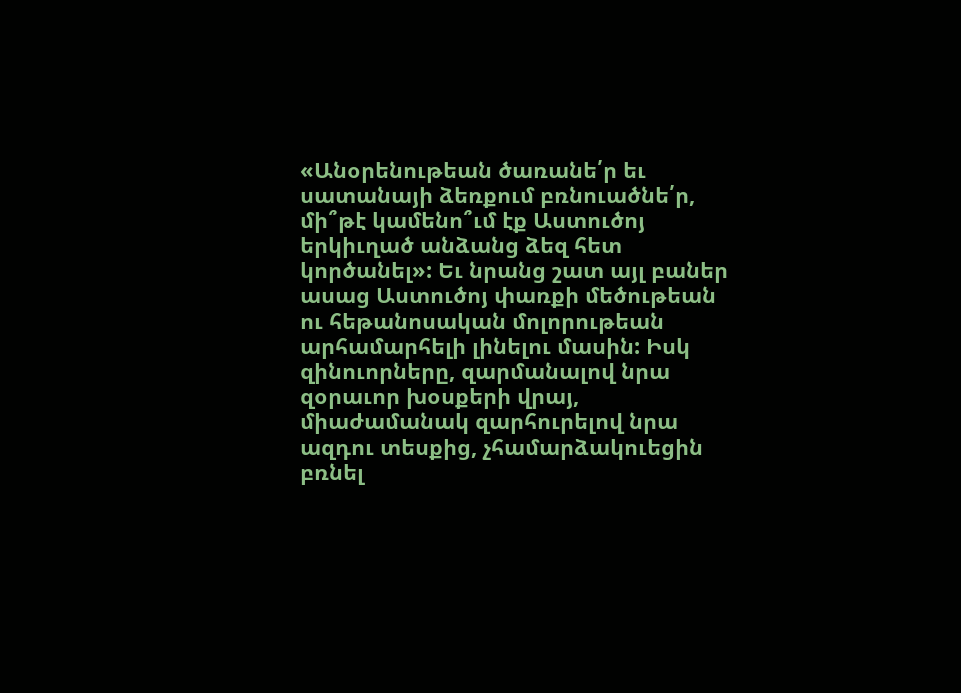«Անօրենութեան ծառանե՛ր եւ սատանայի ձեռքում բռնուածնե՛ր, մի՞թէ կամենո՞ւմ էք Աստուծոյ երկիւղած անձանց ձեզ հետ կործանել»: Եւ նրանց շատ այլ բաներ ասաց Աստուծոյ փառքի մեծութեան ու հեթանոսական մոլորութեան արհամարհելի լինելու մասին: Իսկ զինուորները, զարմանալով նրա զօրաւոր խօսքերի վրայ, միաժամանակ զարհուրելով նրա ազդու տեսքից, չհամարձակուեցին բռնել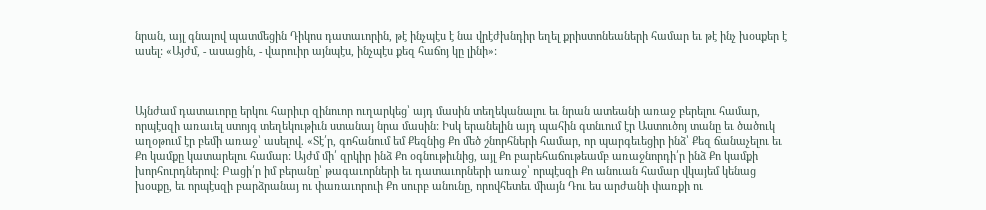նրան, այլ գնալով պատմեցին Դիկոս դատաւորին, թէ ինչպէս է նա վրէժխնդիր եղել քրիստոնեաների համար եւ թէ ինչ խօսքեր է ասել: «Այժմ, - ասացին, - վարուիր այնպէս, ինչպէս քեզ հաճոյ կը լինի»:



Այնժամ դատաւորը երկու հարիւր զինուոր ուղարկեց՝ այդ մասին տեղեկանալու եւ նրան ատեանի առաջ բերելու համար, որպէսզի առաւել ստոյգ տեղեկութիւն ստանայ նրա մասին: Իսկ երանելին այդ պահին գտնւում էր Աստուծոյ տանը եւ ծածուկ աղօթում էր բեմի առաջ՝ ասելով. «Տէ՛ր, գոհանում եմ Քեզնից Քո մեծ շնորհների համար, որ պարգեւեցիր ինձ՝ Քեզ ճանաչելու եւ Քո կամքը կատարելու համար: Այժմ մի՛ զրկիր ինձ Քո օգնութիւնից, այլ Քո բարեհաճութեամբ առաջնորդի՛ր ինձ Քո կամքի խորհուրդներով: Բացի՛ր իմ բերանը՝ թագաւորների եւ դատաւորների առաջ՝ որպէսզի Քո անուան համար վկայեմ կենաց խօսքը, եւ որպէսզի բարձրանայ ու փառաւորուի Քո սուրբ անունը, որովհետեւ միայն Դու ես արժանի փառքի ու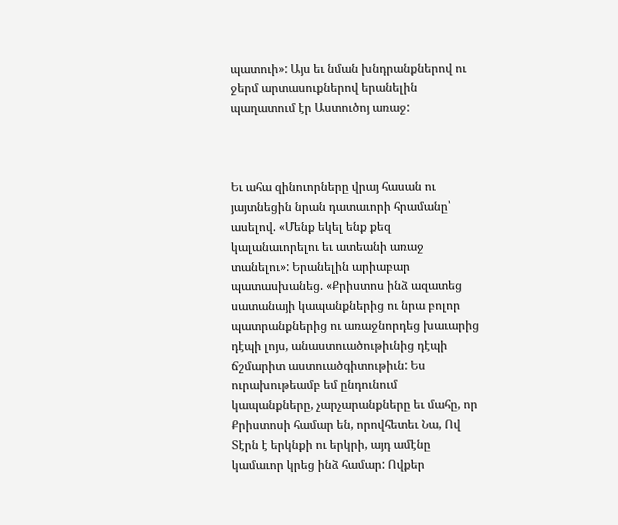պատուի»: Այս եւ նման խնդրանքներով ու ջերմ արտասուքներով երանելին պաղատում էր Աստուծոյ առաջ:



Եւ ահա զինուորները վրայ հասան ու յայտնեցին նրան դատաւորի հրամանը՝ ասելով. «Մենք եկել ենք քեզ կալանաւորելու եւ ատեանի առաջ տանելու»: Երանելին արիաբար պատասխանեց. «Քրիստոս ինձ ազատեց սատանայի կապանքներից ու նրա բոլոր պատրանքներից ու առաջնորդեց խաւարից դէպի լոյս, անաստուածութիւնից դէպի ճշմարիտ աստուածգիտութիւն: Ես ուրախութեամբ եմ ընդունում կապանքները, չարչարանքները եւ մահը, որ Քրիստոսի համար են, որովհետեւ Նա, Ով Տէրն է երկնքի ու երկրի, այդ ամէնը կամաւոր կրեց ինձ համար: Ովքեր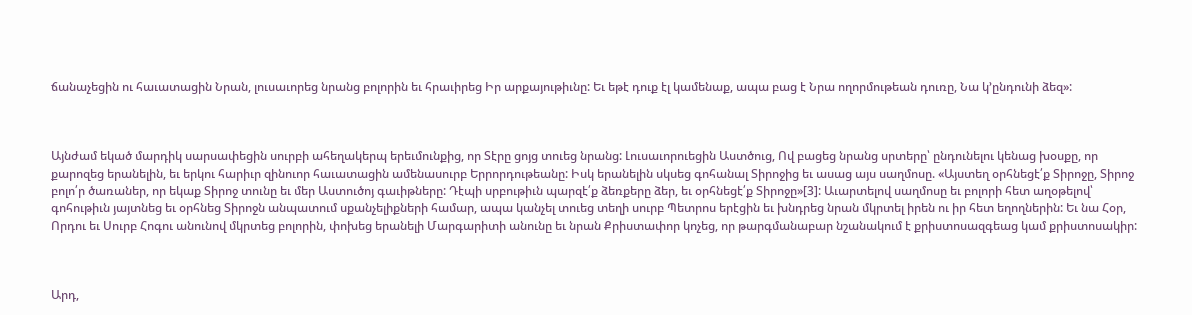ճանաչեցին ու հաւատացին Նրան, լուսաւորեց նրանց բոլորին եւ հրաւիրեց Իր արքայութիւնը: Եւ եթէ դուք էլ կամենաք, ապա բաց է Նրա ողորմութեան դուռը, Նա կ՚ընդունի ձեզ»:



Այնժամ եկած մարդիկ սարսափեցին սուրբի ահեղակերպ երեւմունքից, որ Տէրը ցոյց տուեց նրանց: Լուսաւորուեցին Աստծուց, Ով բացեց նրանց սրտերը՝ ընդունելու կենաց խօսքը, որ քարոզեց երանելին, եւ երկու հարիւր զինուոր հաւատացին ամենասուրբ Երրորդութեանը: Իսկ երանելին սկսեց գոհանալ Տիրոջից եւ ասաց այս սաղմոսը. «Այստեղ օրհնեցէ՛ք Տիրոջը, Տիրոջ բոլո՛ր ծառաներ, որ եկաք Տիրոջ տունը եւ մեր Աստուծոյ գաւիթները: Դէպի սրբութիւն պարզէ՛ք ձեռքերը ձեր, եւ օրհնեցէ՛ք Տիրոջը»[3]: Աւարտելով սաղմոսը եւ բոլորի հետ աղօթելով՝ գոհութիւն յայտնեց եւ օրհնեց Տիրոջն անպատում սքանչելիքների համար, ապա կանչել տուեց տեղի սուրբ Պետրոս երէցին եւ խնդրեց նրան մկրտել իրեն ու իր հետ եղողներին: Եւ նա Հօր, Որդու եւ Սուրբ Հոգու անունով մկրտեց բոլորին, փոխեց երանելի Մարգարիտի անունը եւ նրան Քրիստափոր կոչեց, որ թարգմանաբար նշանակում է քրիստոսազգեաց կամ քրիստոսակիր:



Արդ,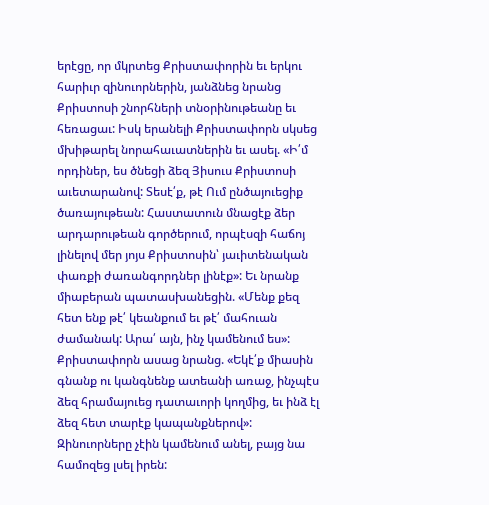երէցը, որ մկրտեց Քրիստափորին եւ երկու հարիւր զինուորներին, յանձնեց նրանց Քրիստոսի շնորհների տնօրինութեանը եւ հեռացաւ: Իսկ երանելի Քրիստափորն սկսեց մխիթարել նորահաւատներին եւ ասել. «Ի՛մ որդիներ, ես ծնեցի ձեզ Յիսուս Քրիստոսի աւետարանով: Տեսէ՛ք, թէ Ում ընծայուեցիք ծառայութեան: Հաստատուն մնացէք ձեր արդարութեան գործերում, որպէսզի հաճոյ լինելով մեր յոյս Քրիստոսին՝ յաւիտենական փառքի ժառանգորդներ լինէք»: Եւ նրանք միաբերան պատասխանեցին. «Մենք քեզ հետ ենք թէ՛ կեանքում եւ թէ՛ մահուան ժամանակ: Արա՛ այն, ինչ կամենում ես»: Քրիստափորն ասաց նրանց. «Եկէ՛ք միասին գնանք ու կանգնենք ատեանի առաջ, ինչպէս ձեզ հրամայուեց դատաւորի կողմից, եւ ինձ էլ ձեզ հետ տարէք կապանքներով»: Զինուորները չէին կամենում անել, բայց նա համոզեց լսել իրեն: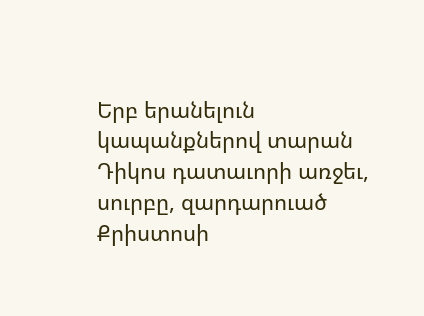Երբ երանելուն կապանքներով տարան Դիկոս դատաւորի առջեւ, սուրբը, զարդարուած Քրիստոսի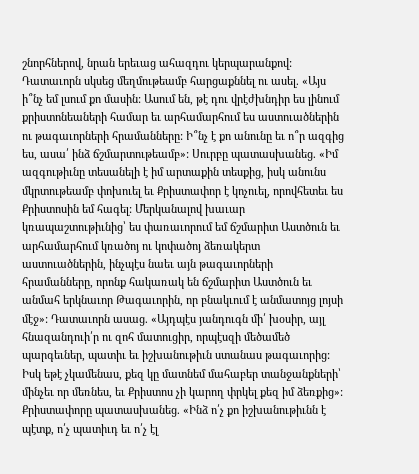շնորհներով, նրան երեւաց ահազդու կերպարանքով: Դատաւորն սկսեց մեղմութեամբ հարցաքննել ու ասել. «Այս ի՞նչ եմ լսում քո մասին: Ասում են, թէ դու վրէժխնդիր ես լինում քրիստոնեաների համար եւ արհամարհում ես աստուածներին ու թագաւորների հրամանները: Ի՞նչ է քո անունը եւ ո՞ր ազգից ես, ասա՛ ինձ ճշմարտութեամբ»: Սուրբը պատասխանեց. «Իմ ազգութիւնը տեսանելի է իմ արտաքին տեսքից, իսկ անունս մկրտութեամբ փոխուել եւ Քրիստափոր է կոչուել, որովհետեւ ես Քրիստոսին եմ հագել: Մերկանալով խաւար կռապաշտութիւնից՝ ես փառաւորում եմ ճշմարիտ Աստծուն եւ արհամարհում կռածոյ ու կոփածոյ ձեռակերտ աստուածներին, ինչպէս նաեւ այն թագաւորների հրամանները, որոնք հակառակ են ճշմարիտ Աստծուն եւ անմահ երկնաւոր Թագաւորին, որ բնակւում է անմատոյց լոյսի մէջ»: Դատաւորն ասաց. «Այդպէս յանդուգն մի՛ խօսիր, այլ հնազանդուի՛ր ու զոհ մատուցիր, որպէսզի մեծամեծ պարգեւներ, պատիւ եւ իշխանութիւն ստանաս թագաւորից: Իսկ եթէ չկամենաս, քեզ կը մատնեմ մահաբեր տանջանքների՝ մինչեւ որ մեռնես, եւ Քրիստոս չի կարող փրկել քեզ իմ ձեռքից»: Քրիստափորը պատասխանեց. «Ինձ ո՛չ քո իշխանութիւնն է պէտք, ո՛չ պատիւդ եւ ո՛չ էլ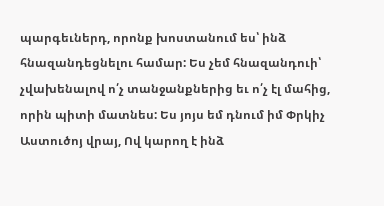պարգեւներդ, որոնք խոստանում ես՝ ինձ հնազանդեցնելու համար: Ես չեմ հնազանդուի՝ չվախենալով ո՛չ տանջանքներից եւ ո՛չ էլ մահից, որին պիտի մատնես: Ես յոյս եմ դնում իմ Փրկիչ Աստուծոյ վրայ, Ով կարող է ինձ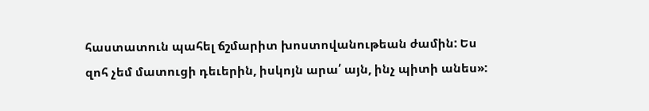հաստատուն պահել ճշմարիտ խոստովանութեան ժամին: Ես զոհ չեմ մատուցի դեւերին, իսկոյն արա՛ այն, ինչ պիտի անես»: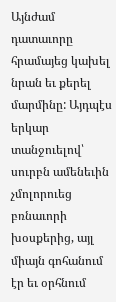Այնժամ դատաւորը հրամայեց կախել նրան եւ քերել մարմինը: Այդպէս երկար տանջուելով՝ սուրբն ամենեւին չմոլորուեց բռնաւորի խօսքերից, այլ միայն գոհանում էր եւ օրհնում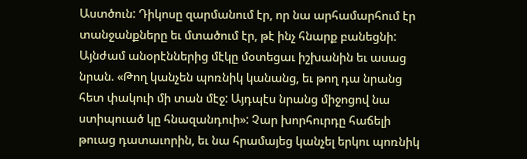Աստծուն: Դիկոսը զարմանում էր, որ նա արհամարհում էր տանջանքները եւ մտածում էր, թէ ինչ հնարք բանեցնի: Այնժամ անօրէններից մէկը մօտեցաւ իշխանին եւ ասաց նրան. «Թող կանչեն պոռնիկ կանանց, եւ թող դա նրանց հետ փակուի մի տան մէջ: Այդպէս նրանց միջոցով նա ստիպուած կը հնազանդուի»: Չար խորհուրդը հաճելի թուաց դատաւորին, եւ նա հրամայեց կանչել երկու պոռնիկ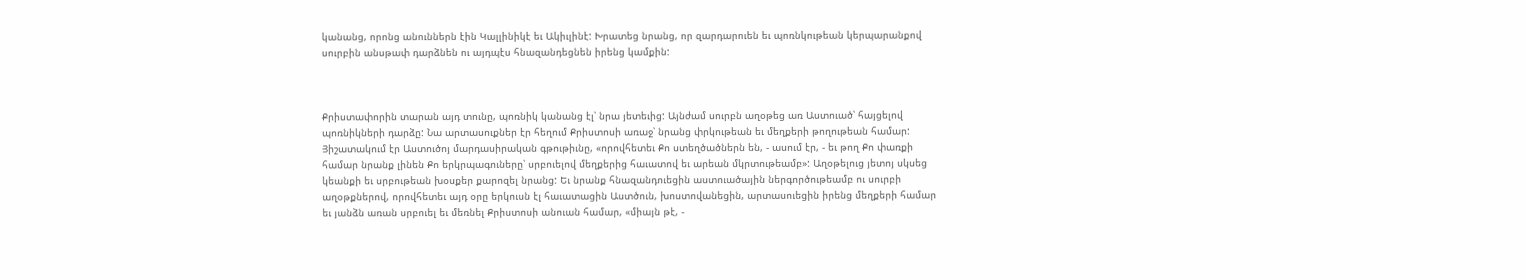կանանց, որոնց անուններն էին Կալլինիկէ եւ Ակիւլինէ: Խրատեց նրանց, որ զարդարուեն եւ պոռնկութեան կերպարանքով սուրբին անսթափ դարձնեն ու այդպէս հնազանդեցնեն իրենց կամքին:



Քրիստափորին տարան այդ տունը, պոռնիկ կանանց էլ՝ նրա յետեւից: Այնժամ սուրբն աղօթեց առ Աստուած՝ հայցելով պոռնիկների դարձը: Նա արտասուքներ էր հեղում Քրիստոսի առաջ՝ նրանց փրկութեան եւ մեղքերի թողութեան համար: Յիշատակում էր Աստուծոյ մարդասիրական գթութիւնը, «որովհետեւ Քո ստեղծածներն են, - ասում էր, - եւ թող Քո փառքի համար նրանք լինեն Քո երկրպագուները՝ սրբուելով մեղքերից հաւատով եւ արեան մկրտութեամբ»: Աղօթելուց յետոյ սկսեց կեանքի եւ սրբութեան խօսքեր քարոզել նրանց: Եւ նրանք հնազանդուեցին աստուածային ներգործութեամբ ու սուրբի աղօթքներով, որովհետեւ այդ օրը երկուսն էլ հաւատացին Աստծուն, խոստովանեցին, արտասուեցին իրենց մեղքերի համար եւ յանձն առան սրբուել եւ մեռնել Քրիստոսի անուան համար, «միայն թէ, -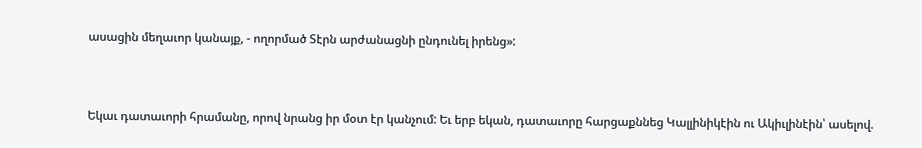ասացին մեղաւոր կանայք, - ողորմած Տէրն արժանացնի ընդունել իրենց»:



Եկաւ դատաւորի հրամանը, որով նրանց իր մօտ էր կանչում: Եւ երբ եկան, դատաւորը հարցաքննեց Կալլինիկէին ու Ակիւլինէին՝ ասելով.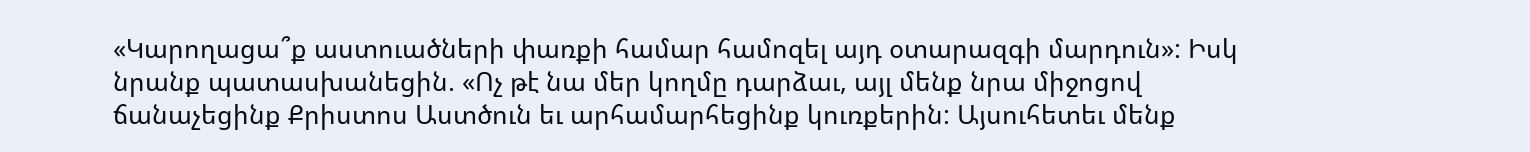«Կարողացա՞ք աստուածների փառքի համար համոզել այդ օտարազգի մարդուն»: Իսկ նրանք պատասխանեցին. «Ոչ թէ նա մեր կողմը դարձաւ, այլ մենք նրա միջոցով ճանաչեցինք Քրիստոս Աստծուն եւ արհամարհեցինք կուռքերին: Այսուհետեւ մենք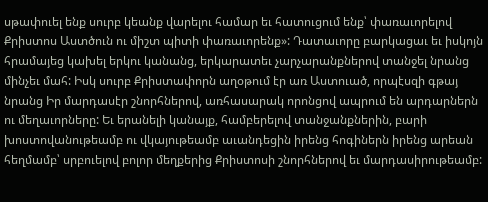սթափուել ենք սուրբ կեանք վարելու համար եւ հատուցում ենք՝ փառաւորելով Քրիստոս Աստծուն ու միշտ պիտի փառաւորենք»: Դատաւորը բարկացաւ եւ իսկոյն հրամայեց կախել երկու կանանց, երկարատեւ չարչարանքներով տանջել նրանց մինչեւ մահ: Իսկ սուրբ Քրիստափորն աղօթում էր առ Աստուած, որպէսզի գթայ նրանց Իր մարդասէր շնորհներով, առհասարակ որոնցով ապրում են արդարներն ու մեղաւորները: Եւ երանելի կանայք, համբերելով տանջանքներին, բարի խոստովանութեամբ ու վկայութեամբ աւանդեցին իրենց հոգիներն իրենց արեան հեղմամբ՝ սրբուելով բոլոր մեղքերից Քրիստոսի շնորհներով եւ մարդասիրութեամբ: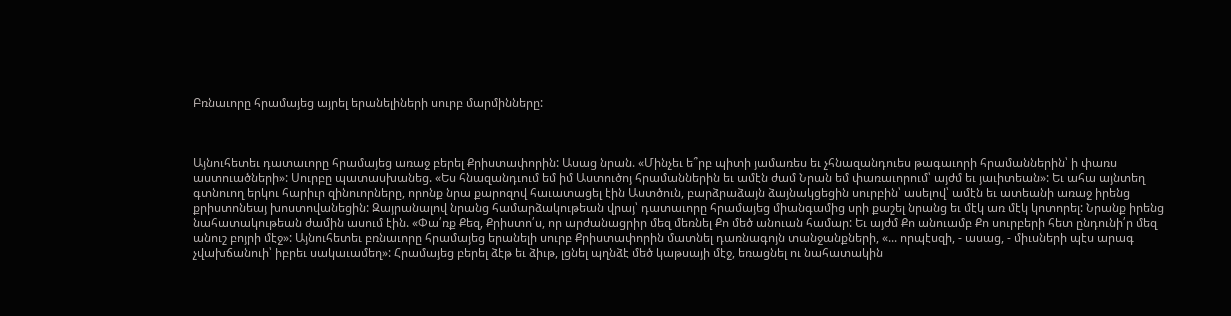Բռնաւորը հրամայեց այրել երանելիների սուրբ մարմինները:



Այնուհետեւ դատաւորը հրամայեց առաջ բերել Քրիստափորին: Ասաց նրան. «Մինչեւ ե՞րբ պիտի յամառես եւ չհնազանդուես թագաւորի հրամաններին՝ ի փառս աստուածների»: Սուրբը պատասխանեց. «Ես հնազանդւում եմ իմ Աստուծոյ հրամաններին եւ ամէն ժամ Նրան եմ փառաւորում՝ այժմ եւ յաւիտեան»: Եւ ահա այնտեղ գտնուող երկու հարիւր զինուորները, որոնք նրա քարոզով հաւատացել էին Աստծուն, բարձրաձայն ձայնակցեցին սուրբին՝ ասելով՝ ամէն եւ ատեանի առաջ իրենց քրիստոնեայ խոստովանեցին: Զայրանալով նրանց համարձակութեան վրայ՝ դատաւորը հրամայեց միանգամից սրի քաշել նրանց եւ մէկ առ մէկ կոտորել: Նրանք իրենց նահատակութեան ժամին ասում էին. «Փա՛ռք Քեզ, Քրիստո՛ս, որ արժանացրիր մեզ մեռնել Քո մեծ անուան համար: Եւ այժմ Քո անուամբ Քո սուրբերի հետ ընդունի՛ր մեզ անուշ բոյրի մէջ»: Այնուհետեւ բռնաւորը հրամայեց երանելի սուրբ Քրիստափորին մատնել դառնագոյն տանջանքների, «... որպէսզի, - ասաց, - միւսների պէս արագ չվախճանուի՝ իբրեւ սակաւամեղ»: Հրամայեց բերել ձէթ եւ ձիւթ, լցնել պղնձէ մեծ կաթսայի մէջ, եռացնել ու նահատակին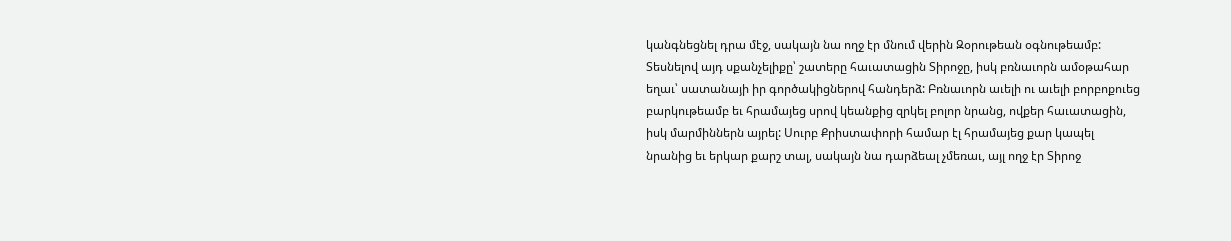կանգնեցնել դրա մէջ, սակայն նա ողջ էր մնում վերին Զօրութեան օգնութեամբ: Տեսնելով այդ սքանչելիքը՝ շատերը հաւատացին Տիրոջը, իսկ բռնաւորն ամօթահար եղաւ՝ սատանայի իր գործակիցներով հանդերձ: Բռնաւորն աւելի ու աւելի բորբոքուեց բարկութեամբ եւ հրամայեց սրով կեանքից զրկել բոլոր նրանց, ովքեր հաւատացին, իսկ մարմիններն այրել: Սուրբ Քրիստափորի համար էլ հրամայեց քար կապել նրանից եւ երկար քարշ տալ, սակայն նա դարձեալ չմեռաւ, այլ ողջ էր Տիրոջ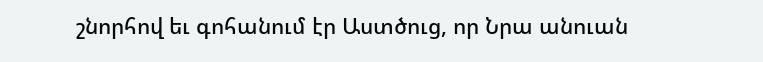շնորհով եւ գոհանում էր Աստծուց, որ Նրա անուան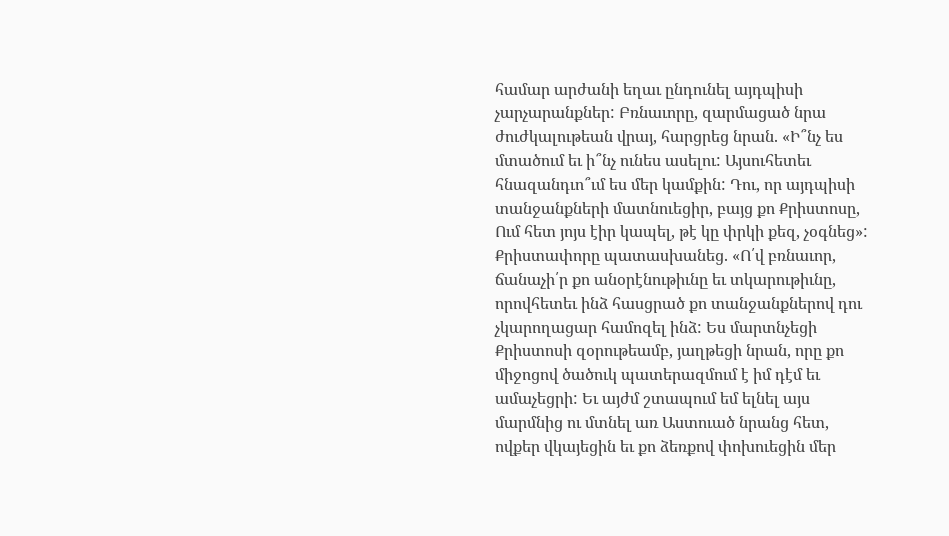համար արժանի եղաւ ընդունել այդպիսի չարչարանքներ: Բռնաւորը, զարմացած նրա ժուժկալութեան վրայ, հարցրեց նրան. «Ի՞նչ ես մտածում եւ ի՞նչ ունես ասելու: Այսուհետեւ հնազանդւո՞ւմ ես մեր կամքին: Դու, որ այդպիսի տանջանքների մատնուեցիր, բայց քո Քրիստոսը, Ում հետ յոյս էիր կապել, թէ կը փրկի քեզ, չօգնեց»: Քրիստափորը պատասխանեց. «Ո՛վ բռնաւոր, ճանաչի՛ր քո անօրէնութիւնը եւ տկարութիւնը, որովհետեւ ինձ հասցրած քո տանջանքներով դու չկարողացար համոզել ինձ: Ես մարտնչեցի Քրիստոսի զօրութեամբ, յաղթեցի նրան, որը քո միջոցով ծածուկ պատերազմում է իմ դէմ եւ ամաչեցրի: Եւ այժմ շտապում եմ ելնել այս մարմնից ու մտնել առ Աստուած նրանց հետ, ովքեր վկայեցին եւ քո ձեռքով փոխուեցին մեր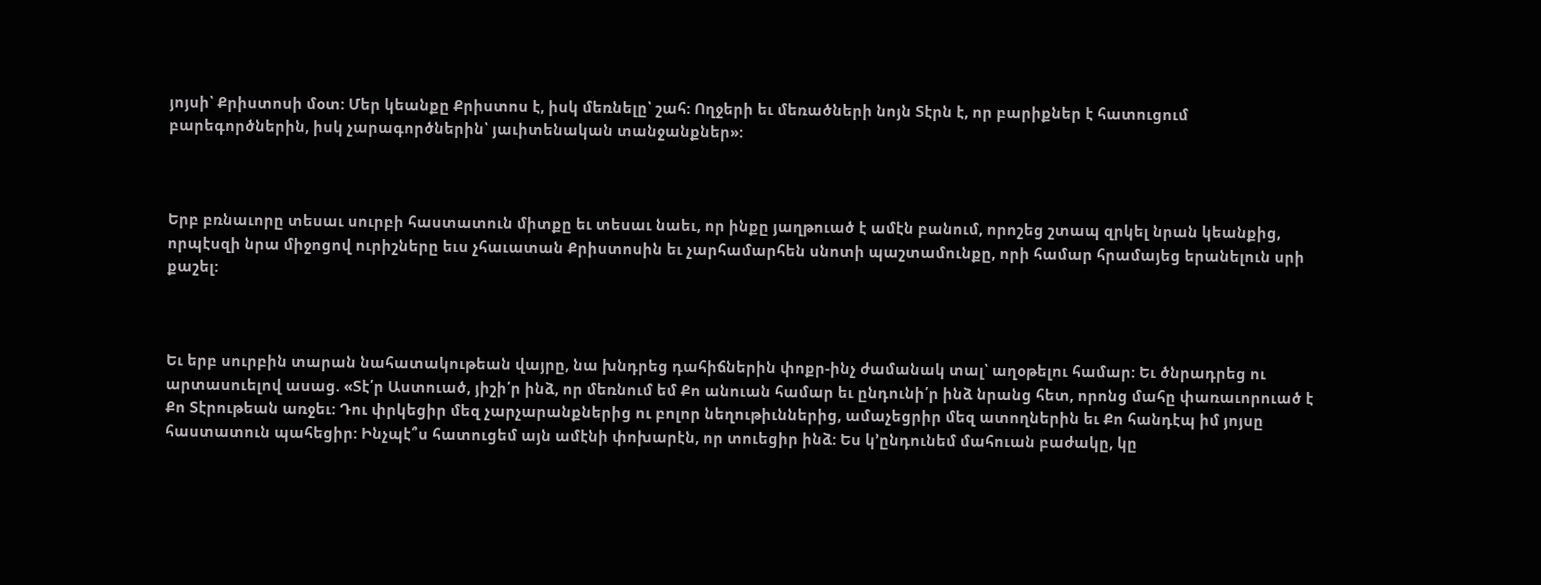յոյսի՝ Քրիստոսի մօտ: Մեր կեանքը Քրիստոս է, իսկ մեռնելը՝ շահ: Ողջերի եւ մեռածների նոյն Տէրն է, որ բարիքներ է հատուցում բարեգործներին, իսկ չարագործներին՝ յաւիտենական տանջանքներ»:



Երբ բռնաւորը տեսաւ սուրբի հաստատուն միտքը եւ տեսաւ նաեւ, որ ինքը յաղթուած է ամէն բանում, որոշեց շտապ զրկել նրան կեանքից, որպէսզի նրա միջոցով ուրիշները եւս չհաւատան Քրիստոսին եւ չարհամարհեն սնոտի պաշտամունքը, որի համար հրամայեց երանելուն սրի քաշել:



Եւ երբ սուրբին տարան նահատակութեան վայրը, նա խնդրեց դահիճներին փոքր-ինչ ժամանակ տալ՝ աղօթելու համար: Եւ ծնրադրեց ու արտասուելով ասաց. «Տէ՛ր Աստուած, յիշի՛ր ինձ, որ մեռնում եմ Քո անուան համար եւ ընդունի՛ր ինձ նրանց հետ, որոնց մահը փառաւորուած է Քո Տէրութեան առջեւ: Դու փրկեցիր մեզ չարչարանքներից ու բոլոր նեղութիւններից, ամաչեցրիր մեզ ատողներին եւ Քո հանդէպ իմ յոյսը հաստատուն պահեցիր: Ինչպէ՞ս հատուցեմ այն ամէնի փոխարէն, որ տուեցիր ինձ: Ես կ՚ընդունեմ մահուան բաժակը, կը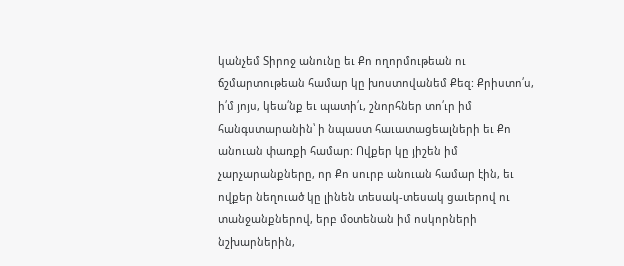կանչեմ Տիրոջ անունը եւ Քո ողորմութեան ու ճշմարտութեան համար կը խոստովանեմ Քեզ: Քրիստո՛ս, ի՛մ յոյս, կեա՛նք եւ պատի՛ւ, շնորհներ տո՛ւր իմ հանգստարանին՝ ի նպաստ հաւատացեալների եւ Քո անուան փառքի համար: Ովքեր կը յիշեն իմ չարչարանքները, որ Քո սուրբ անուան համար էին, եւ ովքեր նեղուած կը լինեն տեսակ-տեսակ ցաւերով ու տանջանքներով, երբ մօտենան իմ ոսկորների նշխարներին,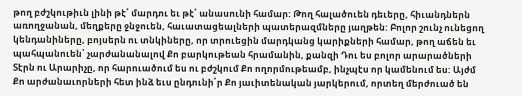թող բժշկութիւն լինի թէ՛ մարդու եւ թէ՛ անասունի համար: Թող հալածուեն դեւերը, հիւանդներն առողջանան, մեղքերը ջնջուեն, հաւատացեալների պատերազմները յաղթեն: Բոլոր շունչ ունեցող կենդանիները, բոյսերն ու տնկիները, որ տրուեցին մարդկանց կարիքների համար, թող աճեն եւ պահպանուեն՝ չարժանանալով Քո բարկութեան հրամանին, քանզի Դու ես բոլոր արարածների Տէրն ու Արարիչը, որ հարուածում ես ու բժշկում Քո ողորմութեամբ, ինչպէս որ կամենում ես: Այժմ Քո արժանաւորների հետ ինձ եւս ընդունի՛ր Քո յաւիտենական յարկերում, որտեղ մերժուած են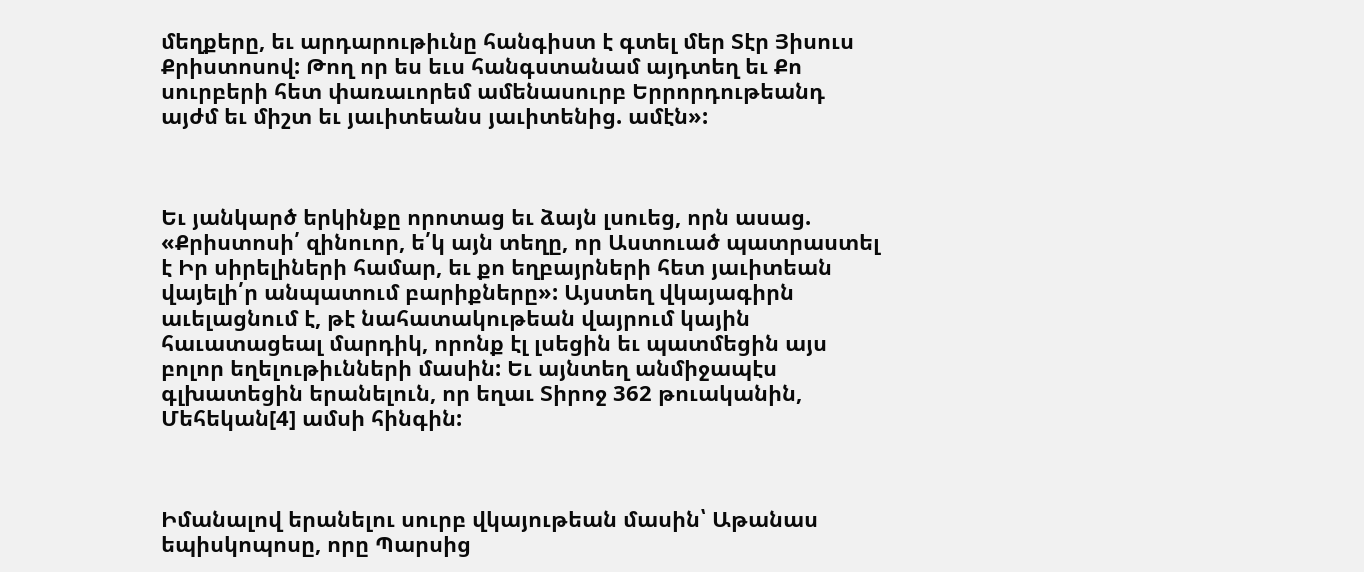մեղքերը, եւ արդարութիւնը հանգիստ է գտել մեր Տէր Յիսուս Քրիստոսով: Թող որ ես եւս հանգստանամ այդտեղ եւ Քո սուրբերի հետ փառաւորեմ ամենասուրբ Երրորդութեանդ այժմ եւ միշտ եւ յաւիտեանս յաւիտենից. ամէն»:



Եւ յանկարծ երկինքը որոտաց եւ ձայն լսուեց, որն ասաց. «Քրիստոսի՛ զինուոր, ե՛կ այն տեղը, որ Աստուած պատրաստել է Իր սիրելիների համար, եւ քո եղբայրների հետ յաւիտեան վայելի՛ր անպատում բարիքները»: Այստեղ վկայագիրն աւելացնում է, թէ նահատակութեան վայրում կային հաւատացեալ մարդիկ, որոնք էլ լսեցին եւ պատմեցին այս բոլոր եղելութիւնների մասին: Եւ այնտեղ անմիջապէս գլխատեցին երանելուն, որ եղաւ Տիրոջ 362 թուականին, Մեհեկան[4] ամսի հինգին:



Իմանալով երանելու սուրբ վկայութեան մասին՝ Աթանաս եպիսկոպոսը, որը Պարսից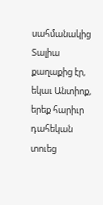սահմանակից Տալիա քաղաքից էր, եկաւ Անտիոք, երեք հարիւր դահեկան տուեց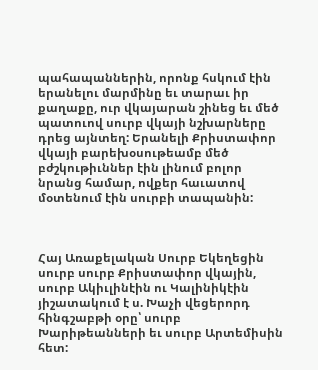պահապաններին, որոնք հսկում էին երանելու մարմինը եւ տարաւ իր քաղաքը, ուր վկայարան շինեց եւ մեծ պատուով սուրբ վկայի նշխարները դրեց այնտեղ: Երանելի Քրիստափոր վկայի բարեխօսութեամբ մեծ բժշկութիւններ էին լինում բոլոր նրանց համար, ովքեր հաւատով մօտենում էին սուրբի տապանին:



Հայ Առաքելական Սուրբ Եկեղեցին սուրբ սուրբ Քրիստափոր վկային, սուրբ Ակիւլինէին ու Կալինիկէին յիշատակում է ս. Խաչի վեցերորդ հինգշաբթի օրը՝ սուրբ Խարիթեանների եւ սուրբ Արտեմիսին հետ: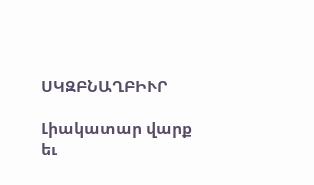ՍԿԶԲՆԱՂԲԻՒՐ

Լիակատար վարք եւ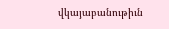վկայաբանութիւն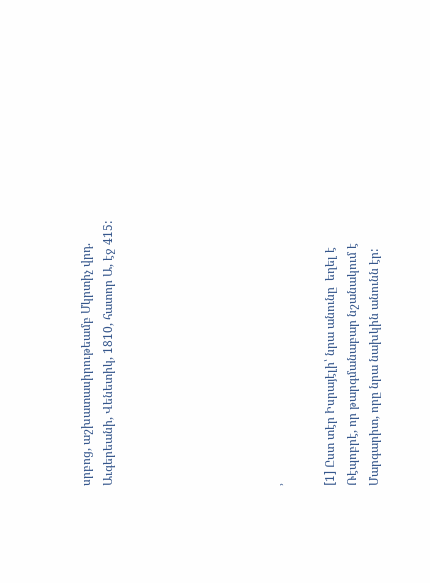սրբոց, աշխատասիրութեամբ Մկրտիչ վրդ. Աւգերեանի, Վենետիկ, 1810, հատոր Ա, էջ 415:







՚

[1] Ըստ տէր Իսրայէլի՝ նրա անունը  եղել է Ռէպոբրէ, որ թարգմանաբար նշանակում է Մարգարիտ, որը նրա նախկին անունն էր: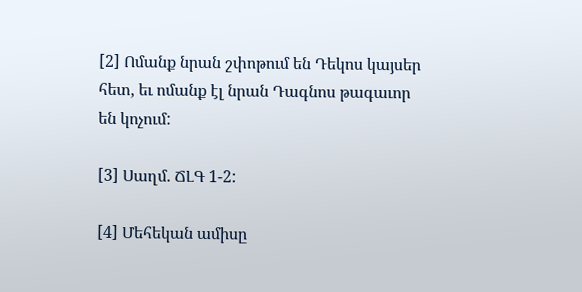[2] Ոմանք նրան շփոթում են Դեկոս կայսեր հետ, եւ ոմանք էլ նրան Դագնոս թագաւոր են կոչում:

[3] Սաղմ. ՃԼԳ 1-2:

[4] Մեհեկան ամիսը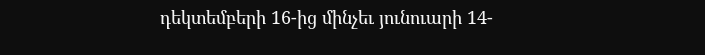դեկտեմբերի 16-ից մինչեւ յունուարի 14-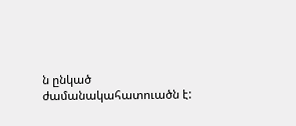ն ընկած ժամանակահատուածն է: